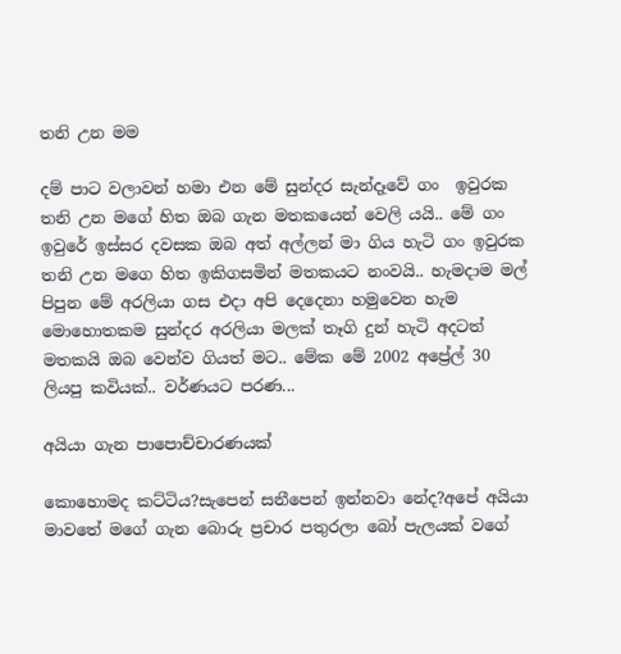තනි උන මම

දම් පාට වලාවන් හමා එන මේ සුන්දර සැන්දෑවේ ගං  ඉවුරක තනි උන මගේ හිත ඔබ ගැන මතකයෙන් වෙලි යයි.. මේ ගං ඉවුරේ ඉස්සර දවසක ඔබ අත් අල්ලන් මා ගිය හැටි ගං ඉවුරක තනි උන මගෙ හිත ඉකිගසමින් මතකයට නංවයි.. හැමදාම මල් පිපුන මේ අරලියා ගස එදා අපි දෙදෙනා හමුවෙන හැම මොහොතකම සුන්දර අරලියා මලක් තෑගි දුන් හැටි අදටත් මතකයි ඔබ වෙන්ව ගියත් මට.. මේක මේ 2002 අප්‍රේල් 30 ලියපු කවියක්.. වර්ණයට පරණ...

අයියා ගැන පාපොච්චාරණයක්

කොහොමද කට්ටිය?සැපෙන් සනීපෙන් ඉන්නවා නේද?අපේ අයියා මාවතේ මගේ ගැන බොරු ප්‍රචාර පතුරලා බෝ පැලයක් වගේ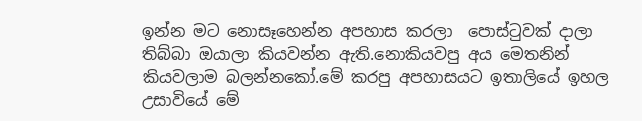ඉන්න මට නොසෑහෙන්න අපහාස කරලා  පොස්ටුවක් දාලා තිබ්බා ඔයාලා කියවන්න ඇති.නොකියවපු අය මෙතනින් කියවලාම බලන්නකෝ.මේ කරපු අපහාසයට ඉතාලියේ ඉහල උසාවියේ මේ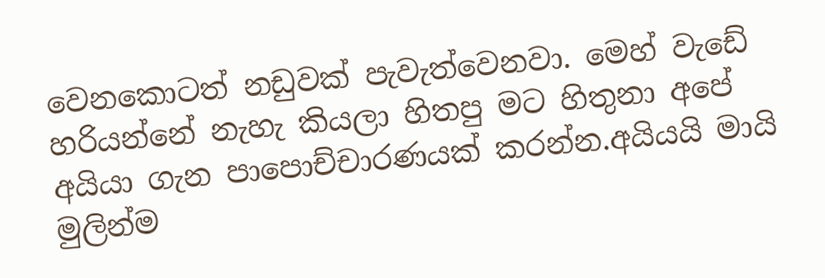වෙනකොටත් නඩුවක් පැවැත්වෙනවා. මෙහ් වැඩේ හරියන්නේ නැහැ කියලා හිතපු මට හිතුනා අපේ අයියා ගැන පාපොච්චාරණයක් කරන්න.අයියයි මායි මුලින්ම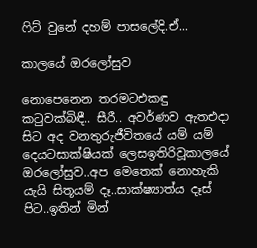ෆිට් වුනේ දහම් පාසලේදි.ඒ...

කාලයේ ඔරලෝසුව

නොපෙනෙන තරමටඑකඳු කටුවක්බිඳී.. සීරී.. අවර්ණව ඇතඑදා සිට අද වනතුරුජීවිතයේ යම් යම් දෙයටසාක්ෂියක් ලෙසඉතිරිවූකාලයේ ඔරලෝසුව..අප මෙතෙක් නොහැකි යැයි සිතූයම් දෑ..සාක්ෂ්‍යාත්ය දෑස් පිට..ඉතින් මින්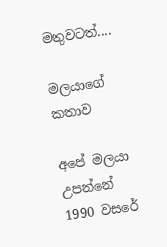මතුවටත්....

මලයාගේ කතාව

අපේ මලයා උපන්නේ 1990 වසරේ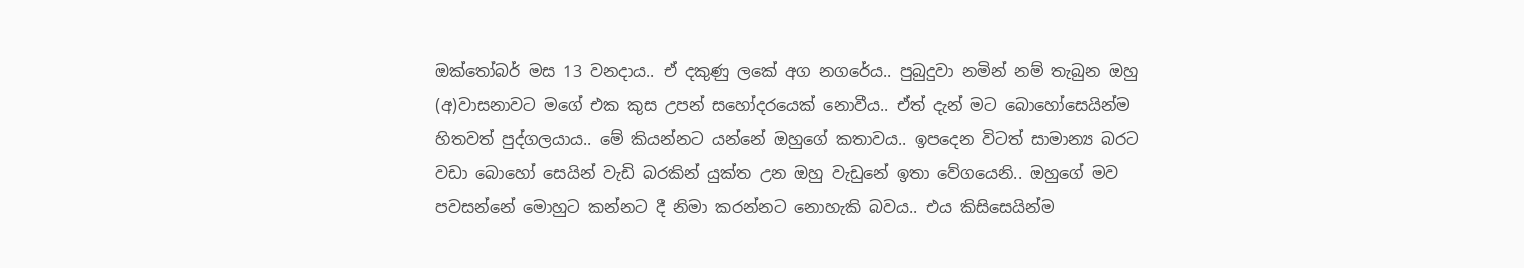ඔක්තෝබර් මස 13 වනදාය.. ඒ දකුණු ලකේ අග නගරේය.. පුබුදුවා නමින් නම් තැබුන ඔහු (අ)වාසනාවට මගේ එක කුස උපන් සහෝදරයෙක් නොවීය.. ඒත් දැන් මට බොහෝසෙයින්ම හිතවත් පුද්ගලයාය.. මේ කියන්නට යන්නේ ඔහුගේ කතාවය.. ඉපදෙන විටත් සාමාන්‍ය බරට වඩා බොහෝ සෙයින් වැඩි බරකින් යුක්ත උන ඔහු වැඩුනේ ඉතා වේගයෙනි.. ඔහුගේ මව පවසන්නේ මොහුට කන්නට දී නිමා කරන්නට නොහැකි බවය.. එය කිසිසෙයින්ම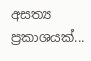අසත්‍ය ප්‍රකාශයක්...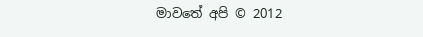මාවතේ අපි © 2012